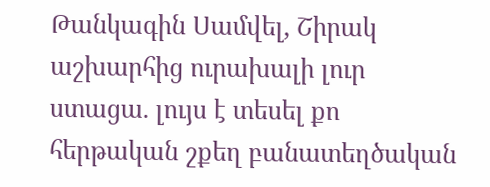Թանկագին Սամվել, Շիրակ աշխարհից ուրախալի լուր ստացա. լույս է տեսել քո հերթական շքեղ բանատեղծական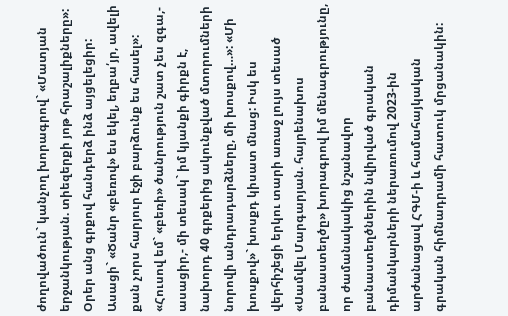ժողովածուն` կանչող խորագրով` «Մատյան երջանկության. տիեզերքի յոթ հրաշալիքները»: Օրեր անց գրքով հանդերձ ինձ այցելեցիր: Ասացի` «Ծանր «բեռով» ես եկել, եղբա՛յր, ավելի քան չորս հարյուր էջի բարձունք ես հասել»: «Հուսով եմ` «բեռի» ծանրություն շատ չես զգա,- ասացիր,- մի տեսակ` իմ կյանքի գիրքն է, նախորդ 40 գրքերից ակունքված մտորումների նորովի անդրադարձները, մի խոսքով…»: «Մի խոսքով»` խոսքդ կիսատ մնաց: Իսկ ես վերհիշեցի երկու տարի առաջ լույս տեսած «Սամվել Մարգարյան. հայրենախոս բանաստեղծը» խորագրով իմ մենագրությունը, որ ժամանակակից նշանավոր բանաստեղծներին նվիրված գրական դիմանկարների ներառումով 2023-ին արժանացավ ՀԳՄ-ի և համահայկական գրական հիմնադրամի հատուկ մրցանակին: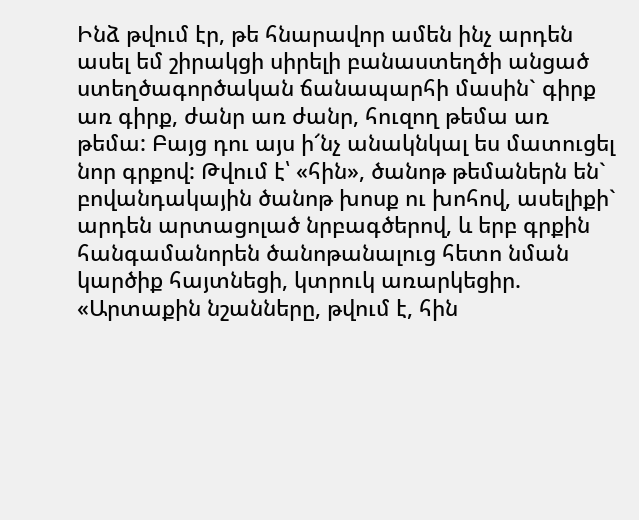Ինձ թվում էր, թե հնարավոր ամեն ինչ արդեն ասել եմ շիրակցի սիրելի բանաստեղծի անցած ստեղծագործական ճանապարհի մասին` գիրք առ գիրք, ժանր առ ժանր, հուզող թեմա առ թեմա: Բայց դու այս ի՜նչ անակնկալ ես մատուցել նոր գրքով: Թվում է՝ «հին», ծանոթ թեմաներն են` բովանդակային ծանոթ խոսք ու խոհով, ասելիքի` արդեն արտացոլած նրբագծերով, և երբ գրքին հանգամանորեն ծանոթանալուց հետո նման կարծիք հայտնեցի, կտրուկ առարկեցիր. «Արտաքին նշանները, թվում է, հին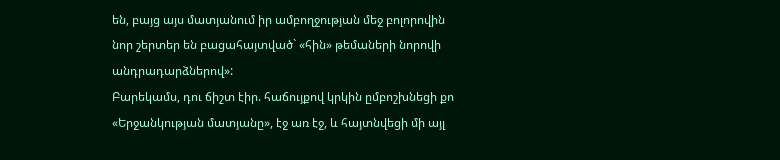են, բայց այս մատյանում իր ամբողջության մեջ բոլորովին նոր շերտեր են բացահայտված` «հին» թեմաների նորովի անդրադարձներով»:
Բարեկամս, դու ճիշտ էիր. հաճույքով կրկին ըմբոշխնեցի քո «Երջանկության մատյանը», էջ առ էջ, և հայտնվեցի մի այլ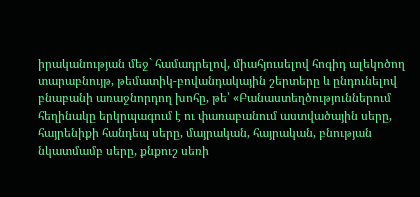իրականության մեջ` համադրելով, միահյուսելով հոգիդ ալեկոծող տարաբնույթ, թեմատիկ-բովանդակային շերտերը և ընդունելով բնաբանի առաջնորդող խոհը, թե՝ «Բանաստեղծություններում հեղինակը երկրպագում է ու փառաբանում աստվածային սերը, հայրենիքի հանդեպ սերը, մայրական, հայրական, բնության նկատմամբ սերը, քնքուշ սեռի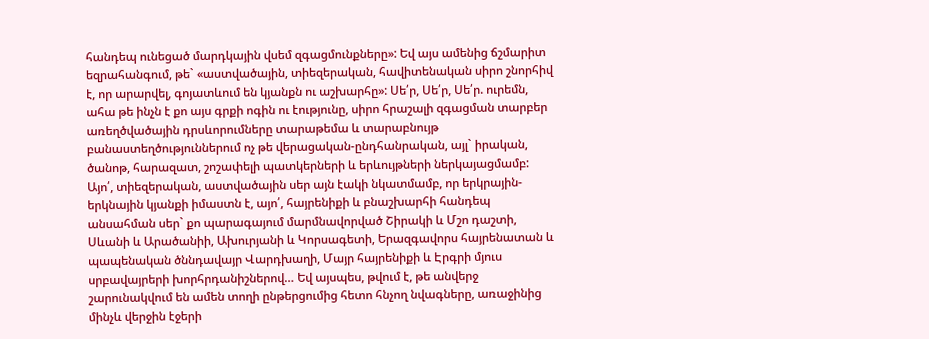հանդեպ ունեցած մարդկային վսեմ զգացմունքները»: Եվ այս ամենից ճշմարիտ եզրահանգում, թե` «աստվածային, տիեզերական, հավիտենական սիրո շնորհիվ է, որ արարվել, գոյատևում են կյանքն ու աշխարհը»: Սե՛ր, Սե՛ր, Սե՛ր. ուրեմն, ահա թե ինչն է քո այս գրքի ոգին ու էությունը, սիրո հրաշալի զգացման տարբեր առեղծվածային դրսևորումները տարաթեմա և տարաբնույթ բանաստեղծություններում ոչ թե վերացական-ընդհանրական, այլ` իրական, ծանոթ, հարազատ, շոշափելի պատկերների և երևույթների ներկայացմամբ: Այո՛, տիեզերական, աստվածային սեր այն էակի նկատմամբ, որ երկրային-երկնային կյանքի իմաստն է, այո՛, հայրենիքի և բնաշխարհի հանդեպ անսահման սեր` քո պարագայում մարմնավորված Շիրակի և Մշո դաշտի, Սևանի և Արածանիի, Ախուրյանի և Կորսագետի, Երազգավորս հայրենատան և պապենական ծննդավայր Վարդխաղի, Մայր հայրենիքի և Էրգրի մյուս սրբավայրերի խորհրդանիշներով… Եվ այսպես, թվում է, թե անվերջ շարունակվում են ամեն տողի ընթերցումից հետո հնչող նվագները, առաջինից մինչև վերջին էջերի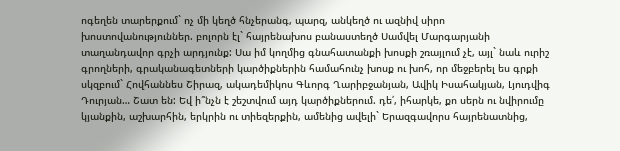ոգեղեն տարերքում` ոչ մի կեղծ հնչերանգ, պարզ, անկեղծ ու ազնիվ սիրո խոստովանություններ. բոլորն էլ` հայրենախոս բանաստեղծ Սամվել Մարգարյանի տաղանդավոր գրչի արդյունք: Սա իմ կողմից գնահատանքի խոսքի շռայլում չէ, այլ` նաև ուրիշ գրողների, գրականագետների կարծիքներին համահունչ խոսք ու խոհ, որ մեջբերել ես գրքի սկզբում` Հովհաննես Շիրազ, ակադեմիկոս Գևորգ Ղարիբջանյան, Ավիկ Իսահակյան, Լյուդվիգ Դուրյան… Շատ են: Եվ ի՞նչն է շեշտվում այդ կարծիքներում. դե՛, իհարկե, քո սերն ու նվիրումը կյանքին, աշխարհին, երկրին ու տիեզերքին, ամենից ավելի` Երազգավորս հայրենատնից,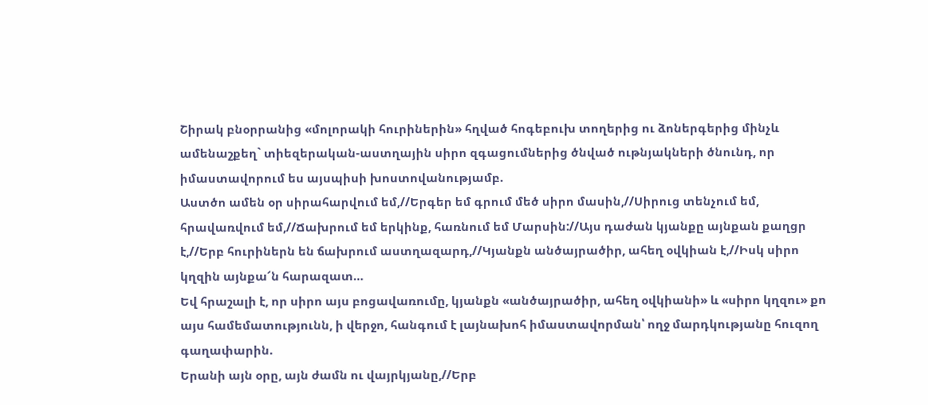Շիրակ բնօրրանից «մոլորակի հուրիներին» հղված հոգեբուխ տողերից ու ձոներգերից մինչև ամենաշքեղ` տիեզերական-աստղային սիրո զգացումներից ծնված ութնյակների ծնունդ, որ իմաստավորում ես այսպիսի խոստովանությամբ.
Աստծո ամեն օր սիրահարվում եմ,//Երգեր եմ գրում մեծ սիրո մասին,//Սիրուց տենչում եմ, հրավառվում եմ,//Ճախրում եմ երկինք, հառնում եմ Մարսին://Այս դաժան կյանքը այնքան քաղցր է,//Երբ հուրիներն են ճախրում աստղազարդ,//Կյանքն անծայրածիր, ահեղ օվկիան է,//Իսկ սիրո կղզին այնքա՜ն հարազատ…
Եվ հրաշալի է, որ սիրո այս բոցավառումը, կյանքն «անծայրածիր, ահեղ օվկիանի» և «սիրո կղզու» քո այս համեմատությունն, ի վերջո, հանգում է լայնախոհ իմաստավորման՝ ողջ մարդկությանը հուզող գաղափարին.
Երանի այն օրը, այն ժամն ու վայրկյանը,//Երբ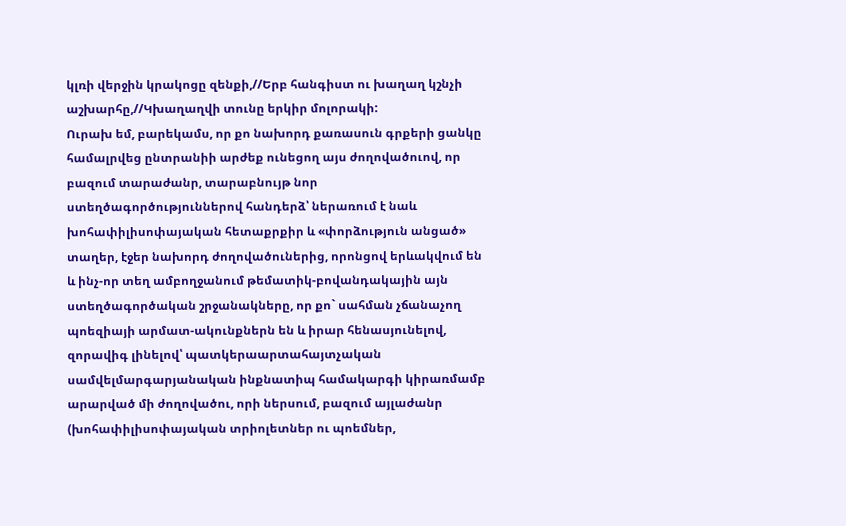կլռի վերջին կրակոցը զենքի,//Երբ հանգիստ ու խաղաղ կշնչի աշխարհը,//Կխաղաղվի տունը երկիր մոլորակի:
Ուրախ եմ, բարեկամս, որ քո նախորդ քառասուն գրքերի ցանկը համալրվեց ընտրանիի արժեք ունեցող այս ժողովածուով, որ բազում տարաժանր, տարաբնույթ նոր ստեղծագործություններով հանդերձ՝ ներառում է նաև խոհափիլիսոփայական հետաքրքիր և «փորձություն անցած» տաղեր, էջեր նախորդ ժողովածուներից, որոնցով երևակվում են և ինչ-որ տեղ ամբողջանում թեմատիկ-բովանդակային այն ստեղծագործական շրջանակները, որ քո` սահման չճանաչող պոեզիայի արմատ-ակունքներն են և իրար հենասյունելով, զորավիգ լինելով՝ պատկերաարտահայտչական սամվելմարգարյանական ինքնատիպ համակարգի կիրառմամբ արարված մի ժողովածու, որի ներսում, բազում այլաժանր (խոհափիլիսոփայական տրիոլետներ ու պոեմներ,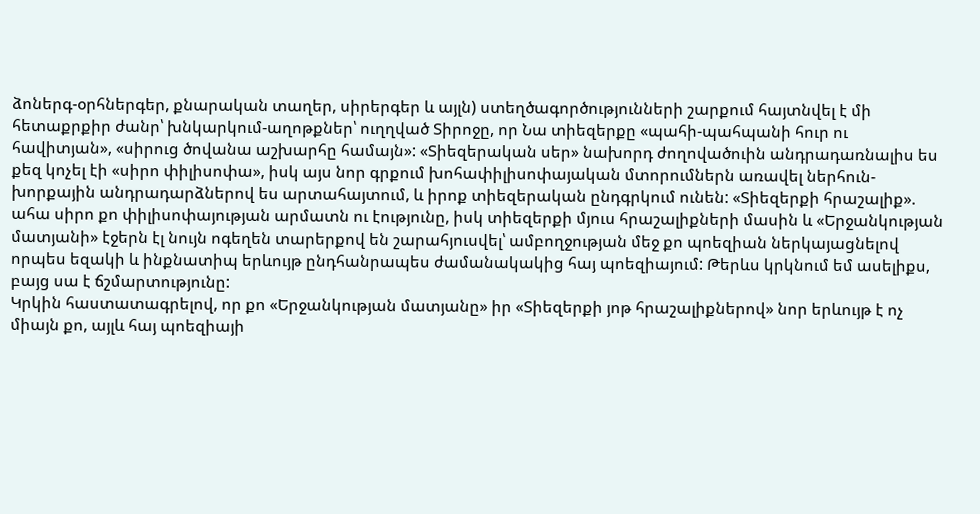ձոներգ-օրհներգեր, քնարական տաղեր, սիրերգեր և այլն) ստեղծագործությունների շարքում հայտնվել է մի հետաքրքիր ժանր՝ խնկարկում-աղոթքներ՝ ուղղված Տիրոջը, որ Նա տիեզերքը «պահի-պահպանի հուր ու հավիտյան», «սիրուց ծովանա աշխարհը համայն»: «Տիեզերական սեր» նախորդ ժողովածուին անդրադառնալիս ես քեզ կոչել էի «սիրո փիլիսոփա», իսկ այս նոր գրքում խոհափիլիսոփայական մտորումներն առավել ներհուն-խորքային անդրադարձներով ես արտահայտում, և իրոք տիեզերական ընդգրկում ունեն: «Տիեզերքի հրաշալիք». ահա սիրո քո փիլիսոփայության արմատն ու էությունը, իսկ տիեզերքի մյուս հրաշալիքների մասին և «Երջանկության մատյանի» էջերն էլ նույն ոգեղեն տարերքով են շարահյուսվել՝ ամբողջության մեջ քո պոեզիան ներկայացնելով որպես եզակի և ինքնատիպ երևույթ ընդհանրապես ժամանակակից հայ պոեզիայում: Թերևս կրկնում եմ ասելիքս, բայց սա է ճշմարտությունը:
Կրկին հաստատագրելով, որ քո «Երջանկության մատյանը» իր «Տիեզերքի յոթ հրաշալիքներով» նոր երևույթ է ոչ միայն քո, այլև հայ պոեզիայի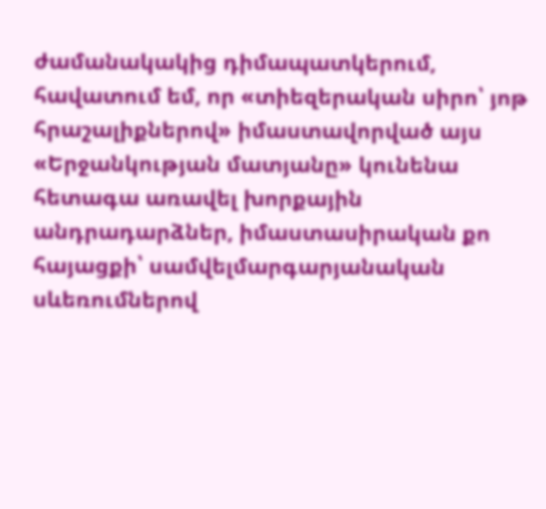ժամանակակից դիմապատկերում, հավատում եմ, որ «տիեզերական սիրո՝ յոթ հրաշալիքներով» իմաստավորված այս «Երջանկության մատյանը» կունենա հետագա առավել խորքային անդրադարձներ, իմաստասիրական քո հայացքի՝ սամվելմարգարյանական սևեռումներով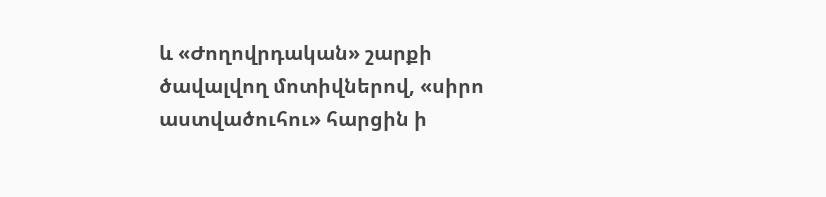և «Ժողովրդական» շարքի ծավալվող մոտիվներով, «սիրո աստվածուհու» հարցին ի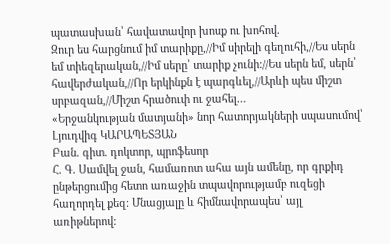պատասխան՝ հավատավոր խոսք ու խոհով.
Զուր ես հարցնում իմ տարիքը,//Իմ սիրելի գեղուհի,//Ես սերն եմ տիեզերական,//Իմ սերը՝ տարիք չունի://Ես սերն եմ, սերն՝ հավերժական,//Որ երկինքն է պարգևել,//Արևի պես միշտ սրբազան,//Միշտ հրածուփ ու ջահել…
«Երջանկության մատյանի» նոր հատորյակների սպասումով՝
Լյուդվիգ ԿԱՐԱՊԵՏՅԱՆ
Բան. գիտ. դոկտոր, պրոֆեսոր
Հ. Գ. Սամվել ջան, համառոտ ահա այն ամենը, որ գրքիդ ընթերցումից հետո առաջին տպավորությամբ ուզեցի հաղորդել քեզ։ Մնացյալը և հիմնավորապես՝ այլ առիթներով: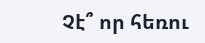Չէ՞ որ հեռու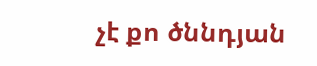չէ քո ծննդյան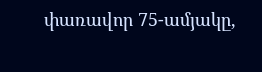փառավոր 75-ամյակը,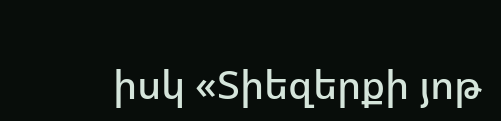իսկ «Տիեզերքի յոթ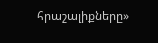հրաշալիքները»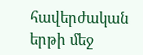հավերժական երթի մեջ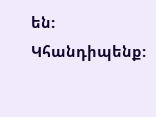են: Կհանդիպենք: